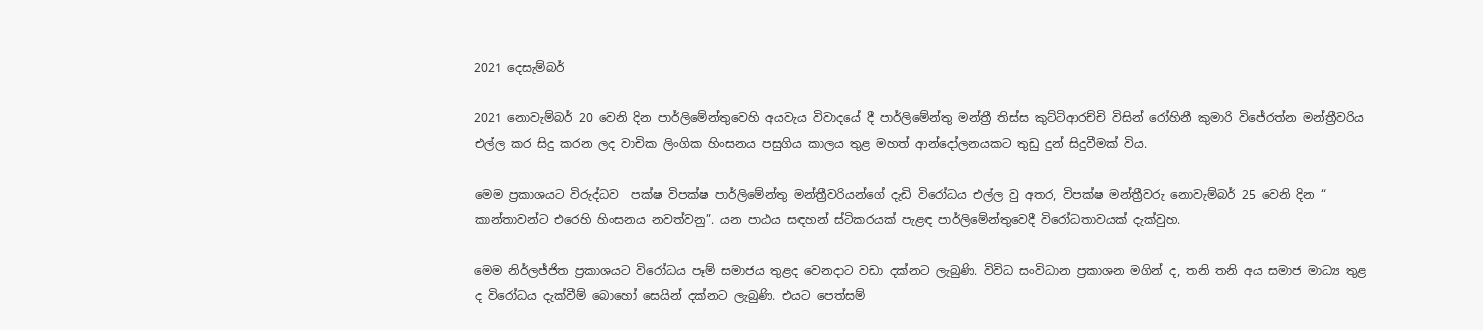2021 දෙසැම්බර්

2021 නොවැම්බර් 20 වෙනි දින පාර්ලිමේන්තුවෙහි අයවැය විවාදයේ දී පාර්ලිමේන්තු මන්ත්‍රී තිස්ස කුට්ටිආරච්චි විසින් රෝහිනී කුමාරි විජේරත්න මන්ත්‍රීවරිය එල්ල කර සිදු කරන ලද වාචික ලිංගික හිංසනය පසුගිය කාලය තුළ මහත් ආන්දෝලනයකට තුඩු දුන් සිදුවීමක් විය.

මෙම ප්‍රකාශයට විරුද්ධව  පක්ෂ විපක්ෂ පාර්ලිමේන්තු මන්ත්‍රීවරියන්ගේ දැඩි විරෝධය එල්ල වු අතර, විපක්ෂ මන්ත්‍රීවරු නොවැම්බර් 25 වෙනි දින “ කාන්තාවන්ට එරෙහි හිංසනය නවත්වනු”. යන පාඨය සඳහන් ස්ටිකරයක් පැළඳ පාර්ලිමේන්තුවෙදී විරෝධතාවයක් දැක්වුහ.

මෙම නිර්ලජ්ජිත ප්‍රකාශයට විරෝධය පෑම් සමාජය තුළද වෙනදාට වඩා දක්නට ලැබුණි. විවිධ සංවිධාන ප්‍රකාශන මගින් ද, තනි තනි අය සමාජ මාධ්‍ය තුළ ද විරෝධය දැක්වීම් බොහෝ සෙයින් දක්නට ලැබුණි. එයට පෙත්සම්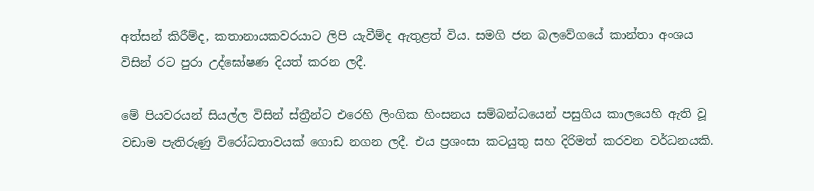අත්සන් කිරීම්ද, කතානායකවරයාට ලිපි යැවීම්ද ඇතුළත් විය. සමගි ජන බලවේගයේ කාන්තා අංශය විසින් රට පුරා උද්ඝෝෂණ දියත් කරන ලදී.

මේ පියවරයන් සියල්ල විසින් ස්ත්‍රීන්ට එරෙහි ලිංගික හිංසනය සම්බන්ධයෙන් පසුගිය කාලයෙහි ඇති වූ වඩාම පැතිරුණු විරෝධතාවයක් ගොඩ නගන ලදී. එය ප්‍රශංසා කටයුතු සහ දිරිමත් කරවන වර්ධනයකි.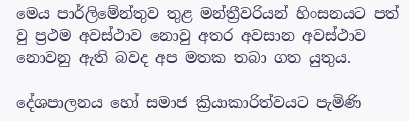මෙය පාර්ලිමේන්තුව තුළ මන්ත්‍රීවරියන් හිංසනයට පත් වු ප්‍රථම අවස්ථාව නොවු අතර අවසාන අවස්ථාව නොවනු ඇති බවද අප මතක තබා ගත යුතුය.

දේශපාලනය හෝ සමාජ ක්‍රියාකාරිත්වයට පැමිණි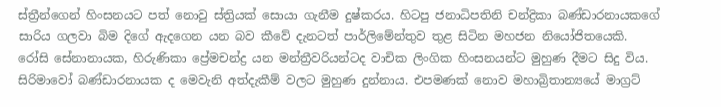ස්ත්‍රීන්ගෙන් හිංසනයට පත් නොවු ස්ත්‍රියක් සොයා ගැනීම දුෂ්කරය. හිටපු ජනාධිපතිනි චන්ද්‍රිකා බණ්ඩාරනායකගේ සාරිය ගලවා බිම දිගේ ඇදගෙන යන බව කීවේ දැනටත් පාර්ලිමේන්තුව තුළ සිටින මහජන නියෝජිතයෙකි. රෝසි සේනානායක, හිරුණිකා ප්‍රේමචන්ද්‍ර යන මන්ත්‍රීවරියන්ටද වාචික ලිංගික හිංසනයන්ට මුහුණ දීමට සිදු විය. සිරිමාවෝ බණ්ඩාරනායක ද මෙවැනි අත්දැකීම් වලට මුහුණ දුන්නාය. එපමණක් නොව මහාබ්‍රිතාන්‍යයේ මාග්‍රට්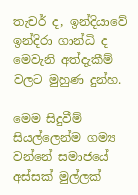තැචර් ද, ඉන්දියාවේ ඉන්දිරා ගාන්ධි ද මෙවැනි අත්දැකීම් වලට මුහුණ දුන්හ.

මෙම සිදුවීම් සියල්ලෙන්ම ගම්‍ය වන්නේ සමාජයේ අස්සක් මුල්ලක්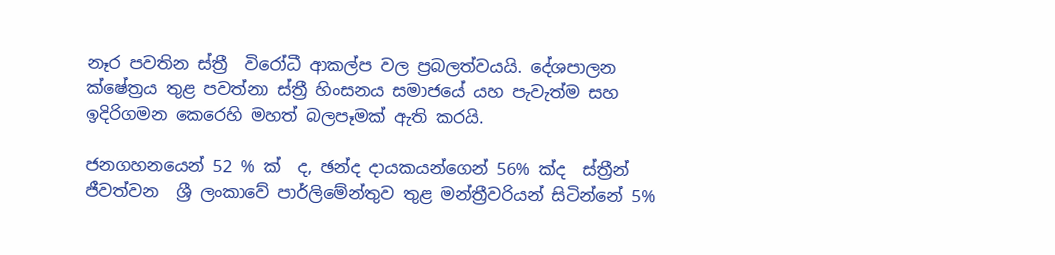නෑර පවතින ස්ත්‍රී  විරෝධී ආකල්ප වල ප්‍රබලත්වයයි. දේශපාලන ක්ෂේත්‍රය තුළ පවත්නා ස්ත්‍රී හිංසනය සමාජයේ යහ පැවැත්ම සහ ඉදිරිගමන කෙරෙහි මහත් බලපෑමක් ඇති කරයි.

ජනගහනයෙන් 52 % ක්  ද, ඡන්ද දායකයන්ගෙන් 56% ක්ද  ස්ත්‍රීන් ජීවත්වන  ශ්‍රී ලංකාවේ පාර්ලිමේන්තුව තුළ මන්ත්‍රීවරියන් සිටින්නේ 5%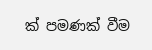ක් පමණක් වීම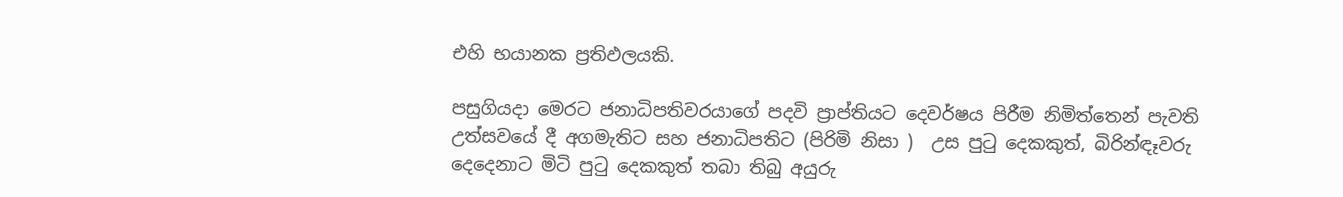එහි භයානක ප්‍රතිඵලයකි.

පසුගියදා මෙරට ජනාධිපතිවරයාගේ පදවි ප්‍රාප්තියට දෙවර්ෂය පිරීම නිමිත්තෙන් පැවති උත්සවයේ දී අගමැතිට සහ ජනාධිපතිට (පිරිමි නිසා )  උස පුටු දෙකකුත්, බිරින්ඳෑවරු දෙදෙනාට මිටි පුටු දෙකකුත් තබා තිබු අයුරු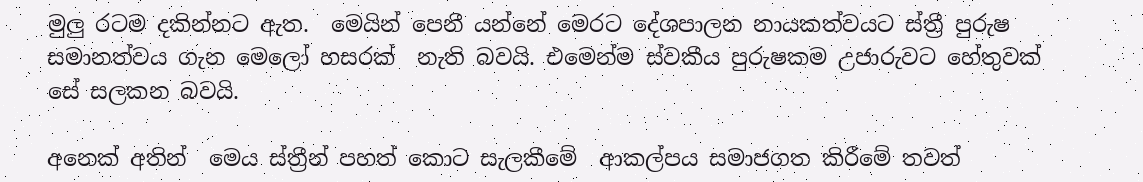මුලු රටම දකින්නට ඇත.  මෙයින් පෙනී යන්නේ මෙරට දේශපාලන නායකත්වයට ස්ත්‍රී පුරුෂ සමානත්වය ගැන මෙලෝ හසරක්  නැති බවයි. එමෙන්ම ස්වකීය පුරුෂකම උජාරුවට හේතුවක් සේ සලකන බවයි.

අනෙක් අතින්  මෙය ස්ත්‍රීන් පහත් කොට සැලකීමේ  ආකල්පය සමාජගත කිරීමේ තවත්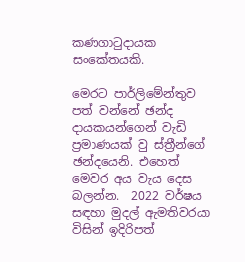කණගාටුදායක සංකේතයකි.

මෙරට පාර්ලිමේන්තුව පත් වන්නේ ඡන්ද දායකයන්ගෙන් වැඩි ප්‍රමාණයක් වු ස්ත්‍රීන්ගේ ඡන්දයෙනි. එහෙත් මෙවර අය වැය දෙස බලන්න.  2022 වර්ෂය සඳහා මුදල් ඇමතිවරයා විසින් ඉදිරිපත්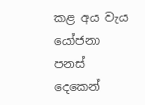කළ අය වැය යෝජනා පනස් දෙකෙන්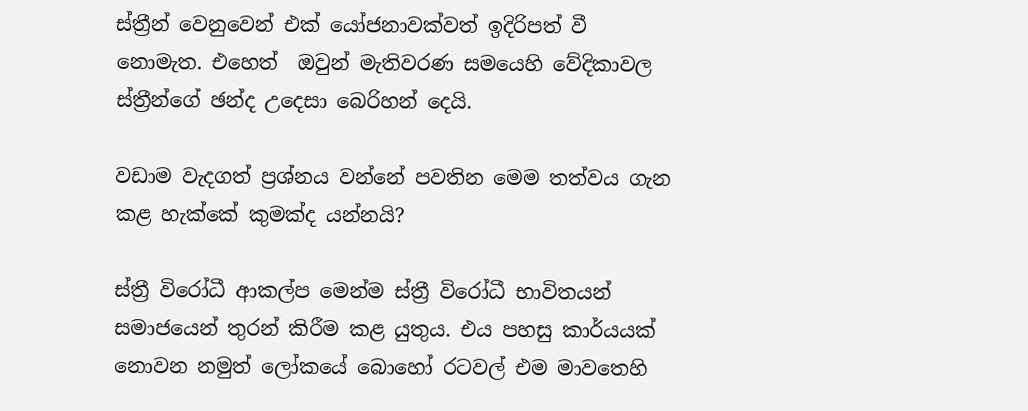ස්ත්‍රීන් වෙනුවෙන් එක් යෝජනාවක්වත් ඉදිරිපත් වී නොමැත. එහෙත්  ඔවුන් මැතිවරණ සමයෙහි වේදිකාවල ස්ත්‍රීන්ගේ ඡන්ද උදෙසා බෙරිහන් දෙයි.

වඩාම වැදගත් ප්‍රශ්නය වන්නේ පවතින මෙම තත්වය ගැන කළ හැක්කේ කුමක්ද යන්නයි?

ස්ත්‍රී විරෝධී ආකල්ප මෙන්ම ස්ත්‍රී විරෝධී භාවිතයන් සමාජයෙන් තුරන් කිරීම කළ යුතුය. එය පහසු කාර්යයක් නොවන නමුත් ලෝකයේ බොහෝ රටවල් එම මාවතෙහි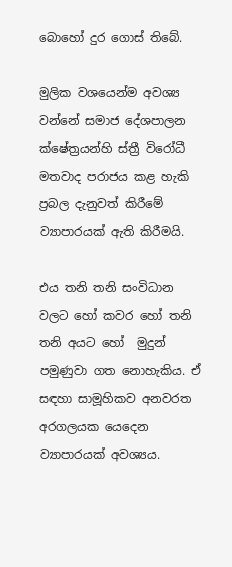බොහෝ දුර ගොස් තිබේ.

මුලික වශයෙන්ම අවශ්‍ය වන්නේ සමාජ දේශපාලන ක්ෂේත්‍රයන්හි ස්ත්‍රී විරෝධී මතවාද පරාජය කළ හැකි ප්‍රබල දැනුවත් කිරීමේ ව්‍යාපාරයක් ඇති කිරීමයි.

එය තනි තනි සංවිධාන වලට හෝ කවර හෝ තනි තනි අයට හෝ  මුදුන් පමුණුවා ගත නොහැකිය. ඒ සඳහා සාමූහිකව අනවරත අරගලයක යෙදෙන ව්‍යාපාරයක් අවශ්‍යය.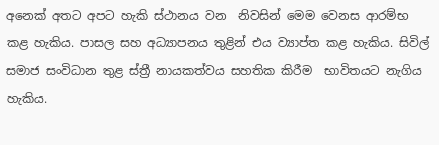අනෙක් අතට අපට හැකි ස්ථානය වන  නිවසින් මෙම වෙනස ආරම්භ කළ හැකිය. පාසල සහ අධ්‍යාපනය තුළින් එය ව්‍යාප්ත කළ හැකිය. සිවිල් සමාජ සංවිධාන තුළ ස්ත්‍රී නායකත්වය සහතික කිරීම  භාවිතයට නැගිය හැකිය.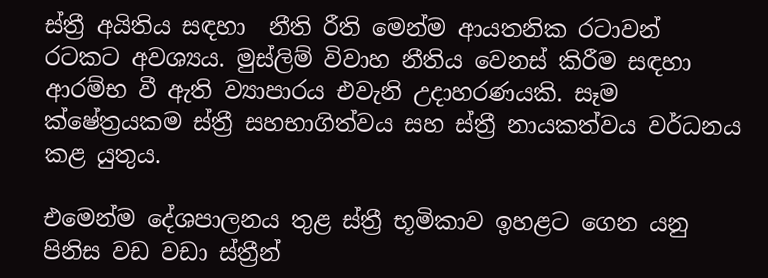ස්ත්‍රී අයිතිය සඳහා  නීති රීති මෙන්ම ආයතනික රටාවන් රටකට අවශ්‍යය. මුස්ලිම් විවාහ නීතිය වෙනස් කිරීම සඳහා ආරම්භ වී ඇති ව්‍යාපාරය එවැනි උදාහරණයකි. සෑම ක්ෂේත්‍රයකම ස්ත්‍රී සහභාගිත්වය සහ ස්ත්‍රී නායකත්වය වර්ධනය කළ යුතුය.

එමෙන්ම දේශපාලනය තුළ ස්ත්‍රී භූමිකාව ඉහළට ගෙන යනු පිනිස වඩ වඩා ස්ත්‍රීන්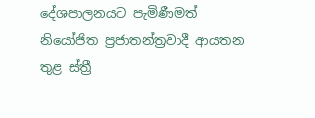දේශපාලනයට පැමිණීමත් නියෝජිත ප්‍රජාතන්ත්‍රවාදී ආයතන තුළ ස්ත්‍රී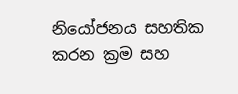නියෝජනය සහතික කරන ක්‍රම සහ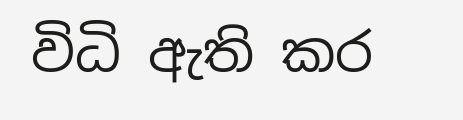විධි ඇති කර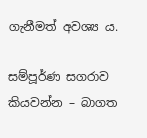ගැනීමත් අවශ්‍ය ය.

සම්පූර්ණ සගරාව කියවන්න – බාගත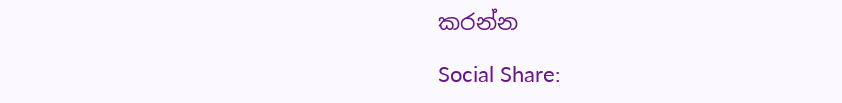කරන්න

Social Share: